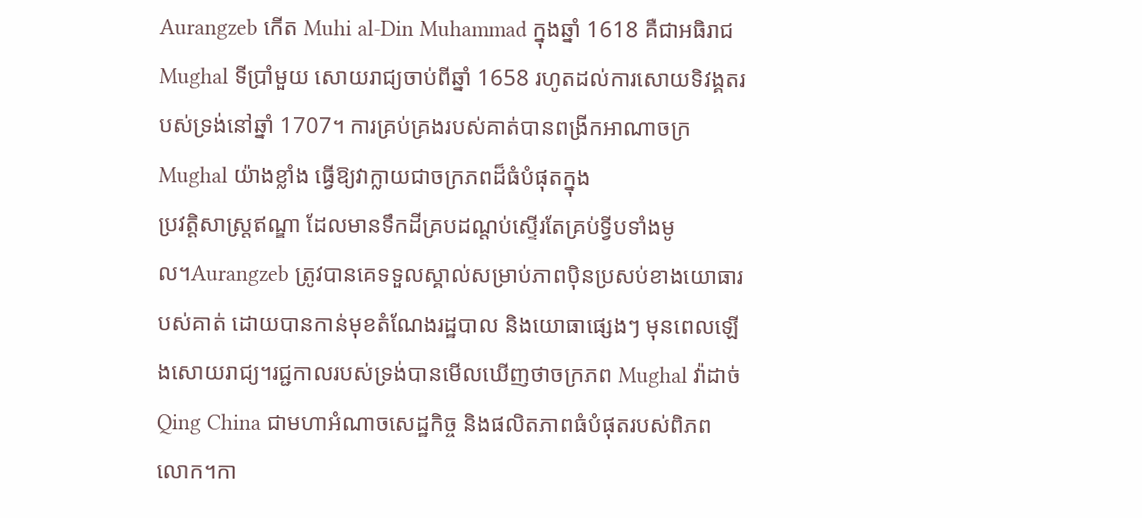Aurangzeb កើត Muhi al-Din Muhammad ក្នុងឆ្នាំ 1618 គឺជាអធិរាជ Mughal ទីប្រាំមួយ សោយរាជ្យចាប់ពីឆ្នាំ 1658 រហូតដល់ការសោយទិវង្គតរបស់ទ្រង់នៅឆ្នាំ 1707។ ការគ្រប់គ្រងរបស់គាត់បានពង្រីកអាណាចក្រ Mughal យ៉ាងខ្លាំង ធ្វើឱ្យវាក្លាយជាចក្រភពដ៏ធំបំផុតក្នុង
ប្រវត្តិសាស្ត្រឥណ្ឌា ដែលមានទឹកដីគ្របដណ្តប់ស្ទើរតែគ្រប់ទ្វីបទាំងមូល។Aurangzeb ត្រូវបានគេទទួលស្គាល់សម្រាប់ភាពប៉ិនប្រសប់ខាងយោធារបស់គាត់ ដោយបានកាន់មុខតំណែងរដ្ឋបាល និងយោធាផ្សេងៗ មុនពេលឡើងសោយរាជ្យ។រជ្ជកាលរបស់ទ្រង់បានមើលឃើញថាចក្រភព Mughal វ៉ាដាច់
Qing China ជាមហាអំណាចសេដ្ឋកិច្ច និងផលិតភាពធំបំផុតរបស់ពិភពលោក។កា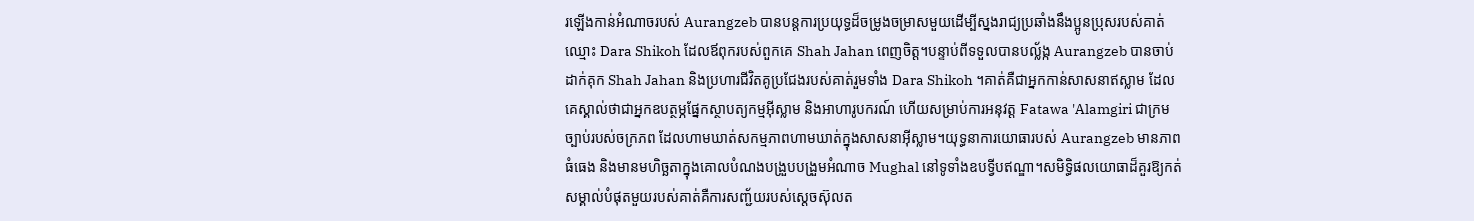រឡើងកាន់អំណាចរបស់ Aurangzeb បានបន្តការប្រយុទ្ធដ៏ចម្រូងចម្រាសមួយដើម្បីស្នងរាជ្យប្រឆាំងនឹងប្អូនប្រុសរបស់គាត់ឈ្មោះ Dara Shikoh ដែលឪពុករបស់ពួកគេ Shah Jahan ពេញចិត្ត។បន្ទាប់ពីទទួលបានបល្ល័ង្ក Aurangzeb បានចាប់ដាក់គុក Shah Jahan និងប្រហារជីវិតគូប្រជែងរបស់គាត់រួមទាំង Dara Shikoh ។គាត់គឺជាអ្នកកាន់សាសនាឥស្លាម ដែលគេស្គាល់ថាជាអ្នកឧបត្ថម្ភផ្នែកស្ថាបត្យកម្មអ៊ីស្លាម និងអាហារូបករណ៍ ហើយសម្រាប់ការអនុវត្ត Fatawa 'Alamgiri ជាក្រមច្បាប់របស់ចក្រភព ដែលហាមឃាត់សកម្មភាពហាមឃាត់ក្នុងសាសនាអ៊ីស្លាម។យុទ្ធនាការយោធារបស់ Aurangzeb មានភាពធំធេង និងមានមហិច្ឆតាក្នុងគោលបំណងបង្រួបបង្រួមអំណាច Mughal នៅទូទាំងឧបទ្វីបឥណ្ឌា។សមិទ្ធិផលយោធាដ៏គួរឱ្យកត់សម្គាល់បំផុតមួយរបស់គាត់គឺការសញ្ជ័យរបស់ស្តេចស៊ុលត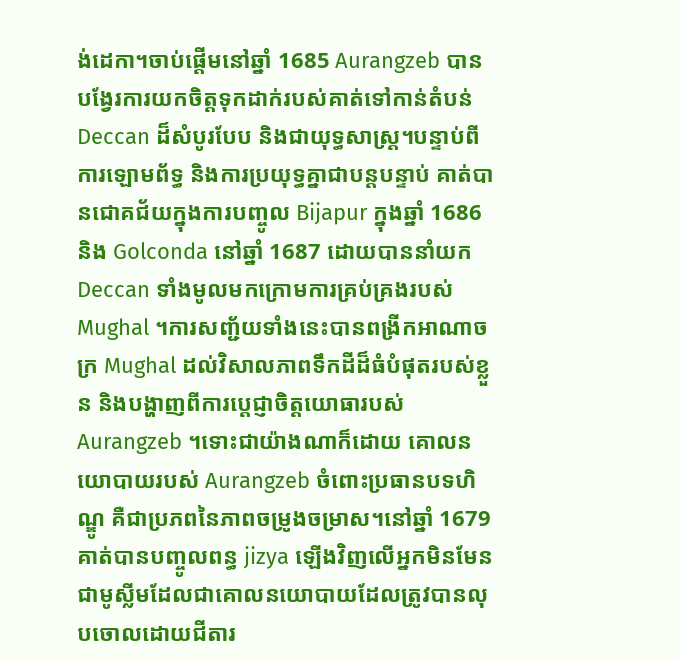ង់ដេកា។ចាប់ផ្តើមនៅឆ្នាំ 1685 Aurangzeb បានបង្វែរការយកចិត្តទុកដាក់របស់គាត់ទៅកាន់តំបន់ Deccan ដ៏សំបូរបែប និងជាយុទ្ធសាស្ត្រ។បន្ទាប់ពីការឡោមព័ទ្ធ និងការប្រយុទ្ធគ្នាជាបន្តបន្ទាប់ គាត់បានជោគជ័យក្នុងការបញ្ចូល Bijapur ក្នុងឆ្នាំ 1686 និង Golconda នៅឆ្នាំ 1687 ដោយបាននាំយក Deccan ទាំងមូលមកក្រោមការគ្រប់គ្រងរបស់ Mughal ។ការសញ្ជ័យទាំងនេះបានពង្រីកអាណាចក្រ Mughal ដល់វិសាលភាពទឹកដីដ៏ធំបំផុតរបស់ខ្លួន និងបង្ហាញពីការប្តេជ្ញាចិត្តយោធារបស់ Aurangzeb ។ទោះជាយ៉ាងណាក៏ដោយ គោលនយោបាយរបស់ Aurangzeb ចំពោះប្រធានបទហិណ្ឌូ គឺជាប្រភពនៃភាពចម្រូងចម្រាស។នៅឆ្នាំ 1679 គាត់បានបញ្ចូលពន្ធ jizya ឡើងវិញលើអ្នកមិនមែនជាមូស្លីមដែលជាគោលនយោបាយដែលត្រូវបានលុបចោលដោយជីតារ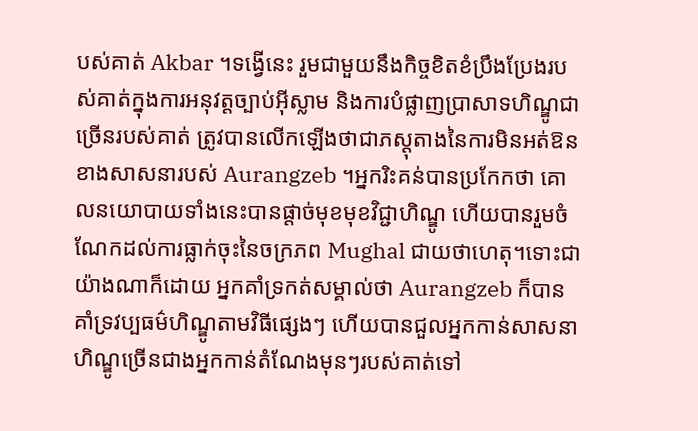បស់គាត់ Akbar ។ទង្វើនេះ រួមជាមួយនឹងកិច្ចខិតខំប្រឹងប្រែងរបស់គាត់ក្នុងការអនុវត្តច្បាប់អ៊ីស្លាម និងការបំផ្លាញប្រាសាទហិណ្ឌូជាច្រើនរបស់គាត់ ត្រូវបានលើកឡើងថាជាភស្តុតាងនៃការមិនអត់ឱនខាងសាសនារបស់ Aurangzeb ។អ្នករិះគន់បានប្រកែកថា គោលនយោបាយទាំងនេះបានផ្តាច់មុខមុខវិជ្ជាហិណ្ឌូ ហើយបានរួមចំណែកដល់ការធ្លាក់ចុះនៃចក្រភព Mughal ជាយថាហេតុ។ទោះជាយ៉ាងណាក៏ដោយ អ្នកគាំទ្រកត់សម្គាល់ថា Aurangzeb ក៏បានគាំទ្រវប្បធម៌ហិណ្ឌូតាមវិធីផ្សេងៗ ហើយបានជួលអ្នកកាន់សាសនាហិណ្ឌូច្រើនជាងអ្នកកាន់តំណែងមុនៗរបស់គាត់ទៅ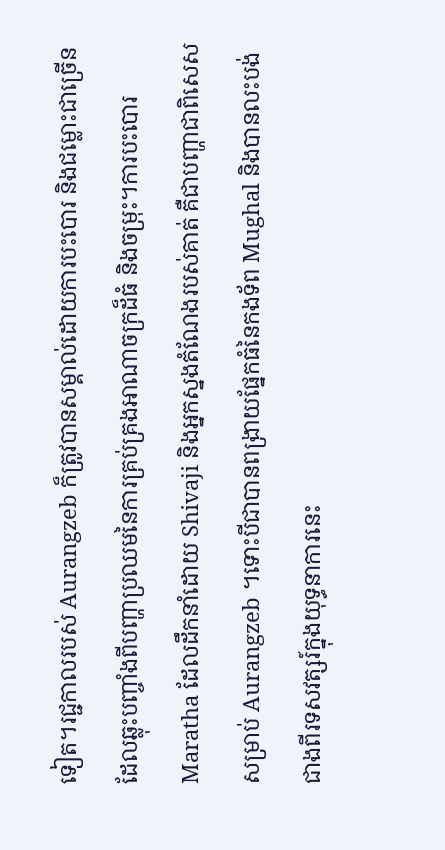ទៀត។រជ្ជកាលរបស់ Aurangzeb ក៏ត្រូវបានសម្គាល់ដោយការបះបោរ និងជម្លោះជាច្រើន ដែលឆ្លុះបញ្ចាំងពីបញ្ហាប្រឈមនៃការគ្រប់គ្រងអាណាចក្រដ៏ធំ និងចម្រុះ។ការបះបោរ Maratha ដែលដឹកនាំដោយ Shivaji និងអ្នកស្នងតំណែងរបស់គាត់ គឺជាបញ្ហាជាពិសេសសម្រាប់ Aurangzeb ។ទោះបីជាបានពង្រាយផ្នែកធំនៃកងទ័ព Mughal និងបានលះបង់ជាងពីរទសវត្សរ៍ក្នុងយុទ្ធនាការនេះ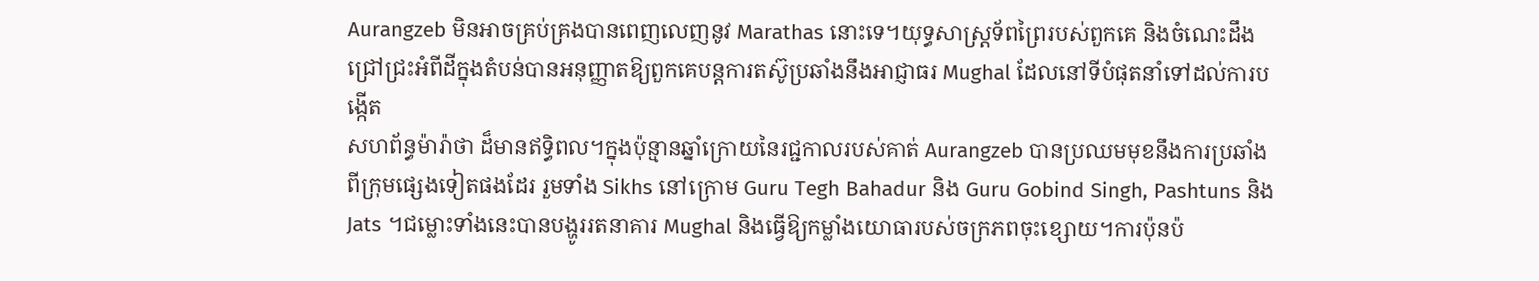Aurangzeb មិនអាចគ្រប់គ្រងបានពេញលេញនូវ Marathas នោះទេ។យុទ្ធសាស្ត្រទ័ពព្រៃរបស់ពួកគេ និងចំណេះដឹងជ្រៅជ្រះអំពីដីក្នុងតំបន់បានអនុញ្ញាតឱ្យពួកគេបន្តការតស៊ូប្រឆាំងនឹងអាជ្ញាធរ Mughal ដែលនៅទីបំផុតនាំទៅដល់ការបង្កើត
សហព័ន្ធម៉ារ៉ាថា ដ៏មានឥទ្ធិពល។ក្នុងប៉ុន្មានឆ្នាំក្រោយនៃរជ្ជកាលរបស់គាត់ Aurangzeb បានប្រឈមមុខនឹងការប្រឆាំងពីក្រុមផ្សេងទៀតផងដែរ រួមទាំង Sikhs នៅក្រោម Guru Tegh Bahadur និង Guru Gobind Singh, Pashtuns និង Jats ។ជម្លោះទាំងនេះបានបង្ហូររតនាគារ Mughal និងធ្វើឱ្យកម្លាំងយោធារបស់ចក្រភពចុះខ្សោយ។ការប៉ុនប៉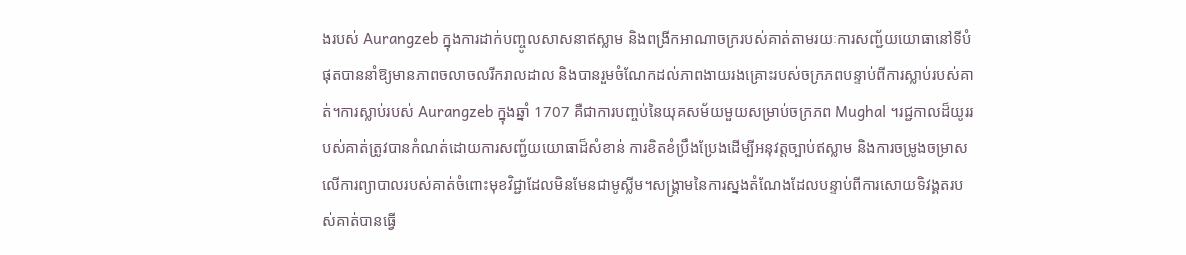ងរបស់ Aurangzeb ក្នុងការដាក់បញ្ចូលសាសនាឥស្លាម និងពង្រីកអាណាចក្ររបស់គាត់តាមរយៈការសញ្ជ័យយោធានៅទីបំផុតបាននាំឱ្យមានភាពចលាចលរីករាលដាល និងបានរួមចំណែកដល់ភាពងាយរងគ្រោះរបស់ចក្រភពបន្ទាប់ពីការស្លាប់របស់គាត់។ការស្លាប់របស់ Aurangzeb ក្នុងឆ្នាំ 1707 គឺជាការបញ្ចប់នៃយុគសម័យមួយសម្រាប់ចក្រភព Mughal ។រជ្ជកាលដ៏យូររបស់គាត់ត្រូវបានកំណត់ដោយការសញ្ជ័យយោធាដ៏សំខាន់ ការខិតខំប្រឹងប្រែងដើម្បីអនុវត្តច្បាប់ឥស្លាម និងការចម្រូងចម្រាសលើការព្យាបាលរបស់គាត់ចំពោះមុខវិជ្ជាដែលមិនមែនជាមូស្លីម។សង្រ្គាមនៃការស្នងតំណែងដែលបន្ទាប់ពីការសោយទិវង្គតរបស់គាត់បានធ្វើ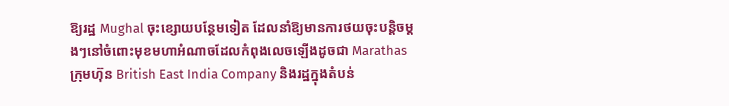ឱ្យរដ្ឋ Mughal ចុះខ្សោយបន្ថែមទៀត ដែលនាំឱ្យមានការថយចុះបន្តិចម្តងៗនៅចំពោះមុខមហាអំណាចដែលកំពុងលេចឡើងដូចជា Marathas
ក្រុមហ៊ុន British East India Company និងរដ្ឋក្នុងតំបន់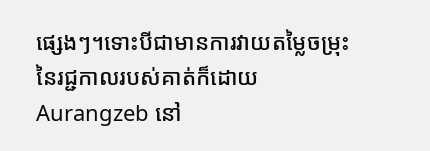ផ្សេងៗ។ទោះបីជាមានការវាយតម្លៃចម្រុះនៃរជ្ជកាលរបស់គាត់ក៏ដោយ Aurangzeb នៅ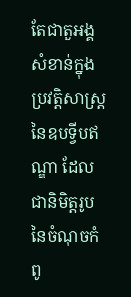តែជាតួអង្គសំខាន់ក្នុងប្រវត្តិសាស្ត្រនៃឧបទ្វីបឥណ្ឌា ដែលជានិមិត្តរូបនៃចំណុចកំពូ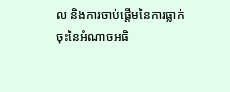ល និងការចាប់ផ្តើមនៃការធ្លាក់ចុះនៃអំណាចអធិ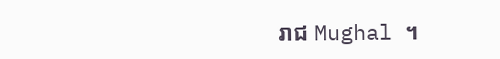រាជ Mughal ។